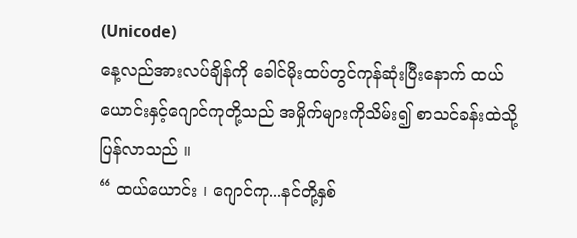(Unicode)
နေ့လည်အားလပ်ချိန်ကို ခေါင်မိုးထပ်တွင်ကုန်ဆုံးပြီးနောက် ထယ်ယောင်းနှင့်ဂျောင်ကုတို့သည် အမှိုက်များကိုသိမ်း၍ စာသင်ခန်းထဲသို့ပြန်လာသည် ။
“ ထယ်ယောင်း ၊ ဂျောင်ကု...နင်တို့နှစ်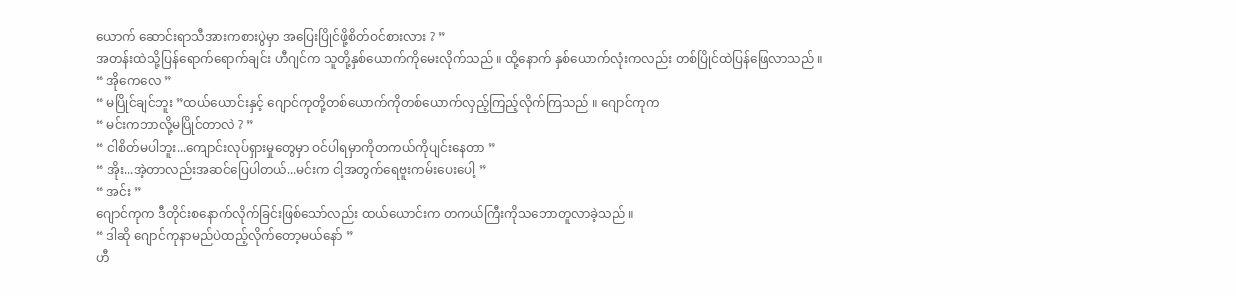ယောက် ဆောင်းရာသီအားကစားပွဲမှာ အပြေးပြိုင်ဖို့စိတ်ဝင်စားလား ? ”
အတန်းထဲသို့ပြန်ရောက်ရောက်ချင်း ဟီဂျင်က သူတို့နှစ်ယောက်ကိုမေးလိုက်သည် ။ ထို့နောက် နှစ်ယောက်လုံးကလည်း တစ်ပြိုင်ထဲပြန်ဖြေလာသည် ။
“ အိုကေလေ ”
“ မပြိုင်ချင်ဘူး ”ထယ်ယောင်းနှင့် ဂျောင်ကုတို့တစ်ယောက်ကိုတစ်ယောက်လှည့်ကြည့်လိုက်ကြသည် ။ ဂျောင်ကုက
“ မင်းကဘာလို့မပြိုင်တာလဲ ? ”
“ ငါစိတ်မပါဘူး...ကျောင်းလုပ်ရှားမှုတွေမှာ ဝင်ပါရမှာကိုတကယ်ကိုပျင်းနေတာ ”
“ အိုး...အဲ့တာလည်းအဆင်ပြေပါတယ်...မင်းက ငါ့အတွက်ရေဗူးကမ်းပေးပေါ့ ”
“ အင်း ”
ဂျောင်ကုက ဒီတိုင်းစနောက်လိုက်ခြင်းဖြစ်သော်လည်း ထယ်ယောင်းက တကယ်ကြီးကိုသဘောတူလာခဲ့သည် ။
“ ဒါဆို ဂျောင်ကုနာမည်ပဲထည့်လိုက်တော့မယ်နော် ”
ဟီ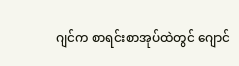ဂျင်က စာရင်းစာအုပ်ထဲတွင် ဂျောင်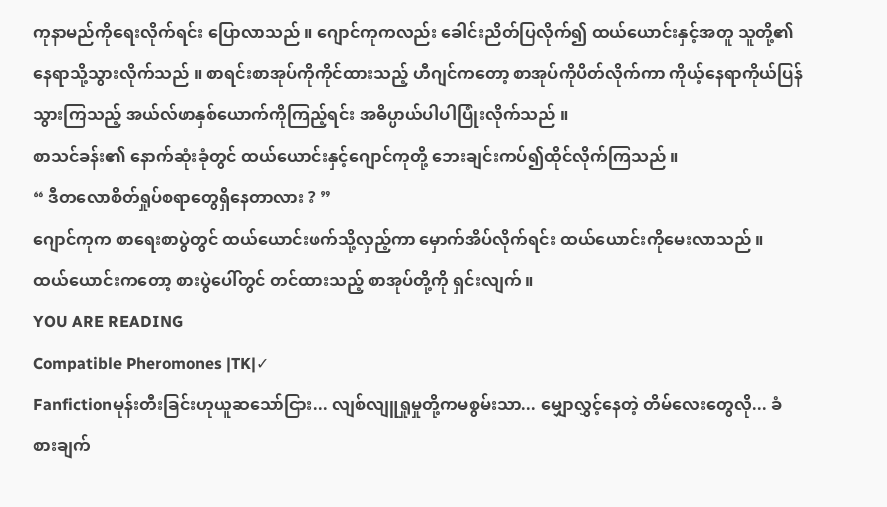ကုနာမည်ကိုရေးလိုက်ရင်း ပြောလာသည် ။ ဂျောင်ကုကလည်း ခေါင်းညိတ်ပြလိုက်၍ ထယ်ယောင်းနှင့်အတူ သူတို့၏နေရာသို့သွားလိုက်သည် ။ စာရင်းစာအုပ်ကိုကိုင်ထားသည့် ဟီဂျင်ကတော့ စာအုပ်ကိုပိတ်လိုက်ကာ ကိုယ့်နေရာကိုယ်ပြန်သွားကြသည့် အယ်လ်ဖာနှစ်ယောက်ကိုကြည့်ရင်း အဓိပ္ပာယ်ပါပါပြုံးလိုက်သည် ။
စာသင်ခန်း၏ နောက်ဆုံးခုံတွင် ထယ်ယောင်းနှင့်ဂျောင်ကုတို့ ဘေးချင်းကပ်၍ထိုင်လိုက်ကြသည် ။
“ ဒီတလောစိတ်ရှုပ်စရာတွေရှိနေတာလား ? ”
ဂျောင်ကုက စာရေးစာပွဲတွင် ထယ်ယောင်းဖက်သို့လှည့်ကာ မှောက်အိပ်လိုက်ရင်း ထယ်ယောင်းကိုမေးလာသည် ။ ထယ်ယောင်းကတော့ စားပွဲပေါ်တွင် တင်ထားသည့် စာအုပ်တို့ကို ရှင်းလျက် ။
YOU ARE READING
Compatible Pheromones |TK|✓
Fanfictionမုန်းတီးခြင်းဟုယူဆသော်ငြား... လျစ်လျူရှုမှုတို့ကမစွမ်းသာ... မျှောလွှင့်နေတဲ့ တိမ်လေးတွေလို... ခံစားချက်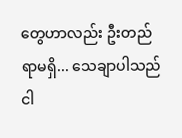တွေဟာလည်း ဦးတည်ရာမရှိ... သေချာပါသည် ငါ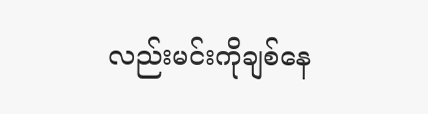လည်းမင်းကိုချစ်နေ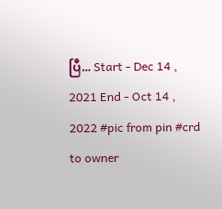ပြီ... Start - Dec 14 , 2021 End - Oct 14 , 2022 #pic from pin #crd to owner